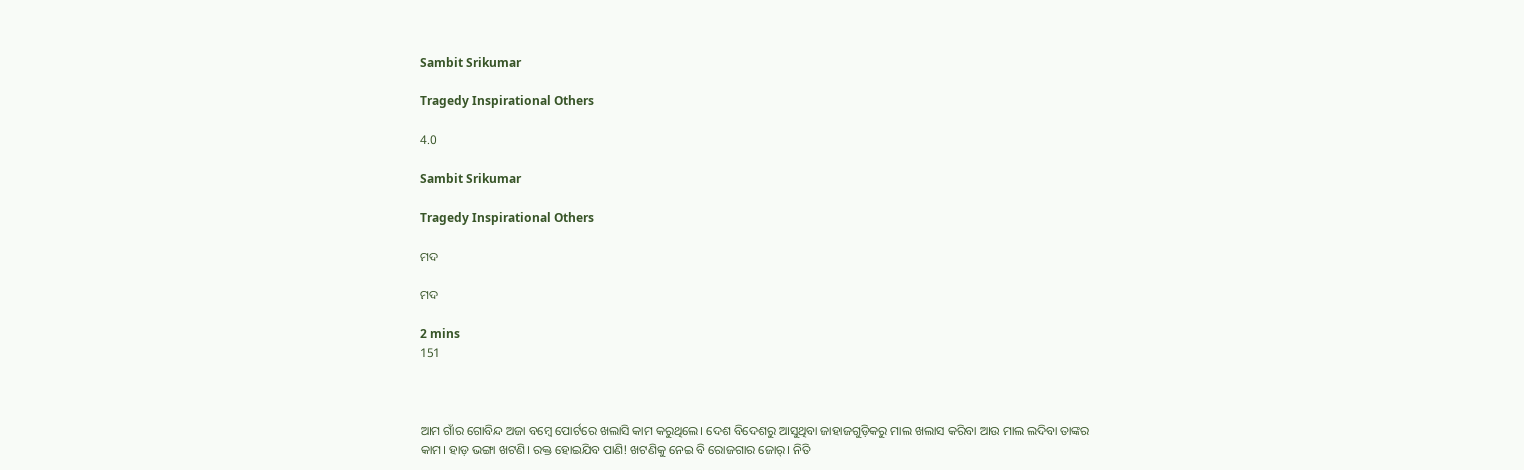Sambit Srikumar

Tragedy Inspirational Others

4.0

Sambit Srikumar

Tragedy Inspirational Others

ମଦ

ମଦ

2 mins
151



ଆମ ଗାଁର ଗୋବିନ୍ଦ ଅଜା ବମ୍ବେ ପୋର୍ଟରେ ଖଲାସି କାମ କରୁଥିଲେ। ଦେଶ ବିଦେଶରୁ ଆସୁଥିବା ଜାହାଜଗୁଡ଼ିକରୁ ମାଲ ଖଲାସ କରିବା ଆଉ ମାଲ ଲଦିବା ତାଙ୍କର କାମ। ହାଡ଼ ଭଙ୍ଗା ଖଟଣି। ରକ୍ତ ହୋଇଯିବ ପାଣି! ଖଟଣିକୁ ନେଇ ବି ରୋଜଗାର ଜୋର୍। ନିତି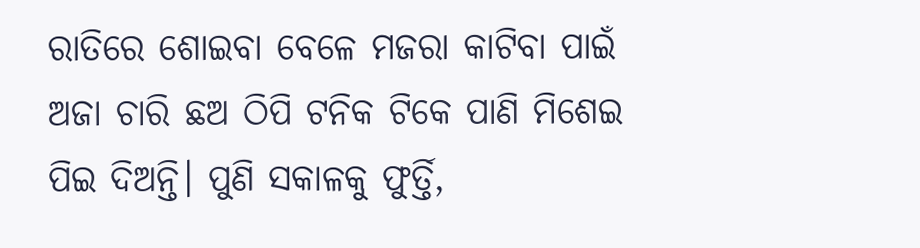ରାତିରେ ଶୋଇବା ବେଳେ ମଜରା କାଟିବା ପାଇଁ ଅଜା ଚାରି ଛଅ ଠିପି ଟନିକ ଟିକେ ପାଣି ମିଶେଇ ପିଇ ଦିଅନ୍ତି। ପୁଣି ସକାଳକୁ ଫୁର୍ତ୍ତି,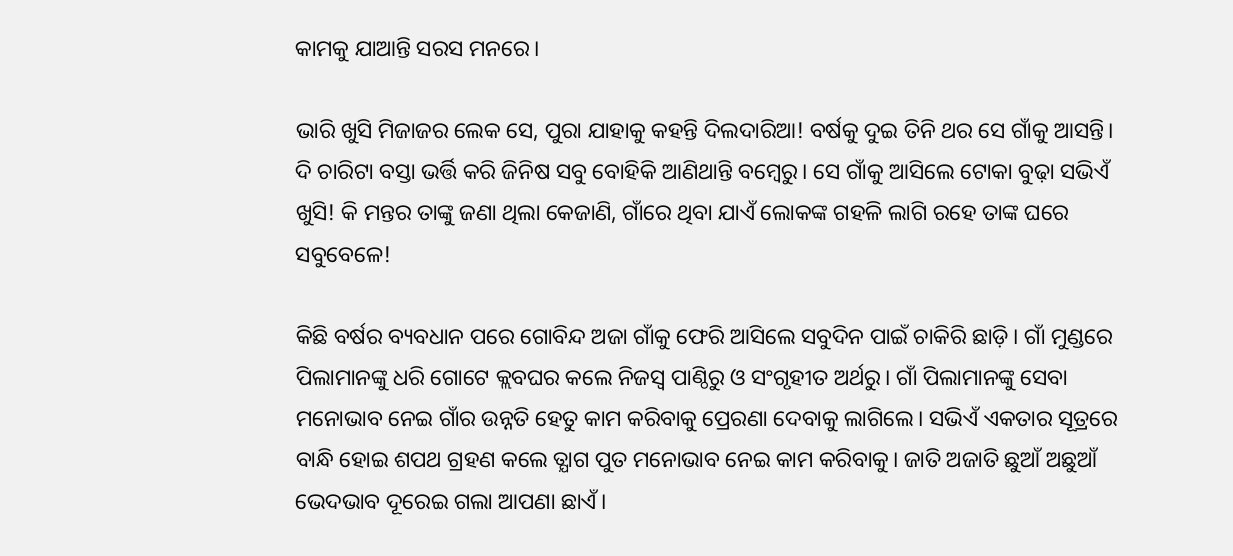କାମକୁ ଯାଆନ୍ତି ସରସ ମନରେ।

ଭାରି ଖୁସି ମିଜାଜର ଲେକ ସେ, ପୁରା ଯାହାକୁ କହନ୍ତି ଦିଲଦାରିଆ! ବର୍ଷକୁ ଦୁଇ ତିନି ଥର ସେ ଗାଁକୁ ଆସନ୍ତି। ଦି ଚାରିଟା ବସ୍ତା ଭର୍ତ୍ତି କରି ଜିନିଷ ସବୁ ବୋହିକି ଆଣିଥାନ୍ତି ବମ୍ବେରୁ। ସେ ଗାଁକୁ ଆସିଲେ ଟୋକା ବୁଢ଼ା ସଭିଏଁ ଖୁସି! କି ମନ୍ତର ତାଙ୍କୁ ଜଣା ଥିଲା କେଜାଣି, ଗାଁରେ ଥିବା ଯାଏଁ ଲୋକଙ୍କ ଗହଳି ଲାଗି ରହେ ତାଙ୍କ ଘରେ ସବୁବେଳେ!

କିଛି ବର୍ଷର ବ୍ୟବଧାନ ପରେ ଗୋବିନ୍ଦ ଅଜା ଗାଁକୁ ଫେରି ଆସିଲେ ସବୁଦିନ ପାଇଁ ଚାକିରି ଛାଡ଼ି। ଗାଁ ମୁଣ୍ଡରେ ପିଲାମାନଙ୍କୁ ଧରି ଗୋଟେ କ୍ଲବଘର କଲେ ନିଜସ୍ବ ପାଣ୍ଠିରୁ ଓ ସଂଗୃହୀତ ଅର୍ଥରୁ। ଗାଁ ପିଲାମାନଙ୍କୁ ସେବା ମନୋଭାବ ନେଇ ଗାଁର ଉନ୍ନତି ହେତୁ କାମ କରିବାକୁ ପ୍ରେରଣା ଦେବାକୁ ଲାଗିଲେ। ସଭିଏଁ ଏକତାର ସୂତ୍ରରେ ବାନ୍ଧି ହୋଇ ଶପଥ ଗ୍ରହଣ କଲେ ତ୍ଯାଗ ପୁତ ମନୋଭାବ ନେଇ କାମ କରିବାକୁ। ଜାତି ଅଜାତି ଛୁଆଁ ଅଛୁଆଁ ଭେଦଭାବ ଦୂରେଇ ଗଲା ଆପଣା ଛାଏଁ।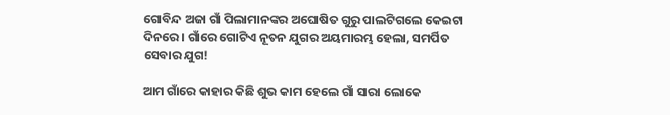ଗୋବିନ୍ଦ ଅଜା ଗାଁ ପିଲାମାନଙ୍କର ଅଘୋଷିତ ଗୁରୁ ପାଲଟିଗଲେ କେଇଟା ଦିନରେ। ଗାଁରେ ଗୋଟିଏ ନୂତନ ଯୁଗର ଅୟମାରମ୍ଭ ହେଲା, ସମର୍ପିତ ସେବାର ଯୁଗ!

ଆମ ଗାଁରେ କାହାର କିଛି ଶୁଭ କାମ ହେଲେ ଗାଁ ସାରା ଲୋକେ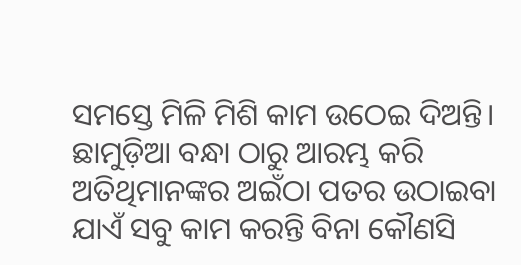ସମସ୍ତେ ମିଳି ମିଶି କାମ ଉଠେଇ ଦିଅନ୍ତି। ଛାମୁଡ଼ିଆ ବନ୍ଧା ଠାରୁ ଆରମ୍ଭ କରି ଅତିଥିମାନଙ୍କର ଅଇଁଠା ପତର ଉଠାଇବା ଯାଏଁ ସବୁ କାମ କରନ୍ତି ବିନା କୌଣସି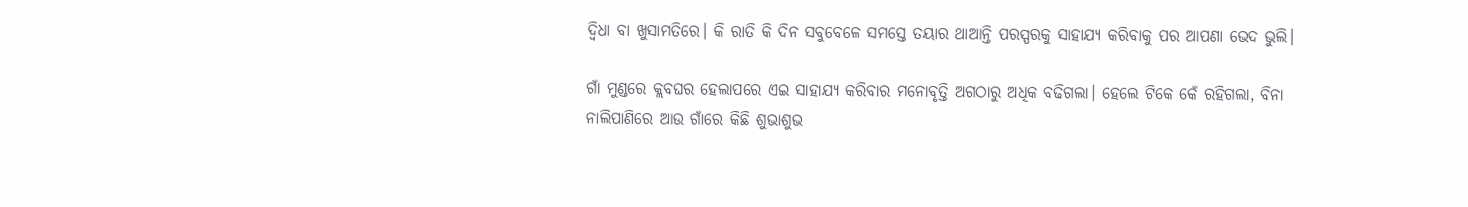ଦ୍ବିଧା ବା ଖୁସାମତିରେ। କି ରାତି କି ଦିନ ସବୁବେଳେ ସମସ୍ତେ ତୟାର ଥାଆନ୍ତି ପରସ୍ପରକୁ ସାହାଯ୍ୟ କରିବାକୁ ପର ଆପଣା ଭେଦ ଭୁଲି।

ଗାଁ ମୁଣ୍ଡରେ କ୍ଲବଘର ହେଲାପରେ ଏଇ ସାହାଯ୍ୟ କରିବାର ମନୋବୃତ୍ତି ଅଗଠାରୁ ଅଧିକ ବଢିଗଲା। ହେଲେ ଟିକେ କେଁ ରହିଗଲା, ବିନା ନାଲିପାଣିରେ ଆଉ ଗାଁରେ କିଛି ଶୁଭାଶୁଭ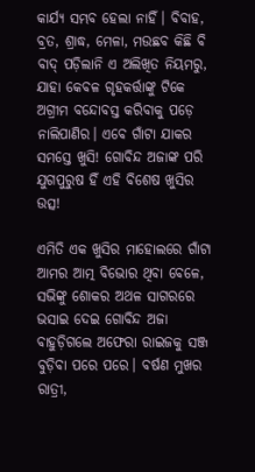କାର୍ଯ୍ୟ ସମ୍ଭବ ହେଲା ନାହିଁ। ବିବାହ, ବ୍ରତ, ଶ୍ରାଦ୍ଧ, ମେଳା, ମଉଛବ କିଛି ବି ବାଦ୍ ପଡ଼ିଲାନି ଏ ଅଲିଖିତ ନିୟମରୁ, ଯାହା କେବଳ ଗୃହକର୍ତ୍ତାଙ୍କୁ ଟିକେ ଅଗ୍ରୀମ ବନ୍ଦୋବସ୍ତ କରିବାକୁ ପଡ଼େ ନାଲିପାଣିର। ଏବେ ଗାଁଟା ଯାକର ସମସ୍ତେ ଖୁସି! ଗୋବିନ୍ଦ ଅଜାଙ୍କ ପରି ଯୁଗପୁରୁଷ ହିଁ ଏହି ବିଶେଷ ଖୁସିର ଉତ୍ସ!

ଏମିତି ଏକ ଖୁସିର ମାହୋଲରେ ଗାଁଟା ଆମର ଆତ୍ମ ବିଭୋର ଥିବା ବେଳେ, ସଭିଙ୍କୁ ଶୋକର ଅଥଳ ସାଗରରେ ଭସାଇ ଦେଇ ଗୋବିନ୍ଦ ଅଜା ବାହୁଡ଼ିଗଲେ ଅଫେରା ରାଇଜକୁ ସଞ୍ଜ ବୁଡ଼ିବା ପରେ ପରେ। ବର୍ଷଣ ମୁଖର ରାତ୍ରୀ,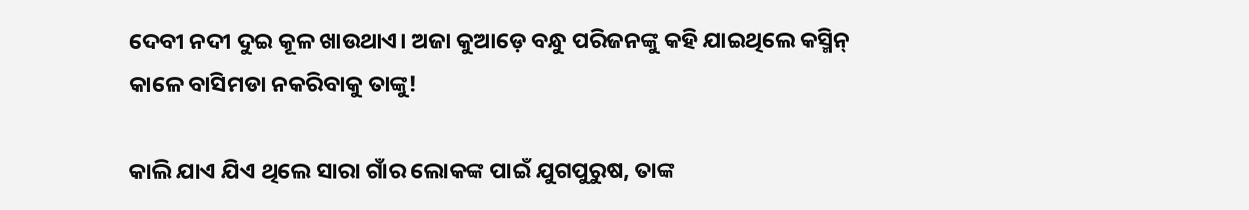ଦେବୀ ନଦୀ ଦୁଇ କୂଳ ଖାଉଥାଏ। ଅଜା କୁଆଡ଼େ ବନ୍ଧୁ ପରିଜନଙ୍କୁ କହି ଯାଇଥିଲେ କସ୍ମିନ୍ କାଳେ ବାସିମଡା ନକରିବାକୁ ତାଙ୍କୁ!

କାଲି ଯାଏ ଯିଏ ଥିଲେ ସାରା ଗାଁର ଲୋକଙ୍କ ପାଇଁ ଯୁଗପୁରୁଷ, ତାଙ୍କ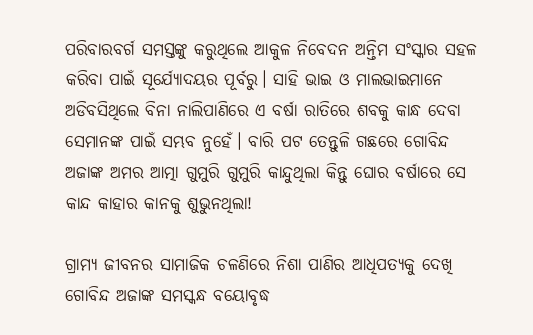ପରିବାରବର୍ଗ ସମସ୍ତଙ୍କୁ କରୁଥିଲେ ଆକୁଳ ନିବେଦନ ଅନ୍ତିମ ସଂସ୍କାର ସହଳ କରିବା ପାଇଁ ସୂର୍ଯ୍ୟୋଦୟର ପୂର୍ବରୁ। ସାହି ଭାଇ ଓ ମାଲଭାଇମାନେ ଅଡିବସିଥିଲେ ବିନା ନାଲିପାଣିରେ ଏ ବର୍ଷା ରାତିରେ ଶବକୁ କାନ୍ଧ ଦେବା ସେମାନଙ୍କ ପାଇଁ ସମ୍ଭବ ନୁହେଁ। ବାରି ପଟ ତେନ୍ତୁଳି ଗଛରେ ଗୋବିନ୍ଦ ଅଜାଙ୍କ ଅମର ଆତ୍ମା ଗୁମୁରି ଗୁମୁରି କାନ୍ଦୁଥିଲା କିନ୍ତୁ ଘୋର ବର୍ଷାରେ ସେ କାନ୍ଦ କାହାର କାନକୁ ଶୁଭୁନଥିଲା!

ଗ୍ରାମ୍ୟ ଜୀବନର ସାମାଜିକ ଚଳଣିରେ ନିଶା ପାଣିର ଆଧିପତ୍ଯକୁ ଦେଖି ଗୋବିନ୍ଦ ଅଜାଙ୍କ ସମସ୍କନ୍ଧ ବୟୋବୃଦ୍ଧ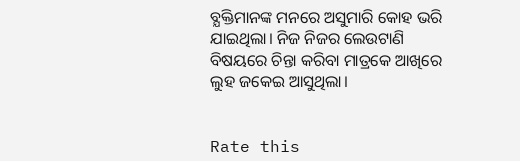ବ୍ଯକ୍ତିମାନଙ୍କ ମନରେ ଅସୁମାରି କୋହ ଭରି ଯାଇଥିଲା। ନିଜ ନିଜର ଲେଉଟାଣି ବିଷୟରେ ଚିନ୍ତା କରିବା ମାତ୍ରକେ ଆଖିରେ ଲୁହ ଜକେଇ ଆସୁଥିଲା।


Rate this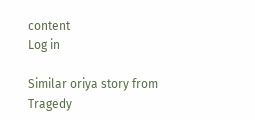content
Log in

Similar oriya story from Tragedy